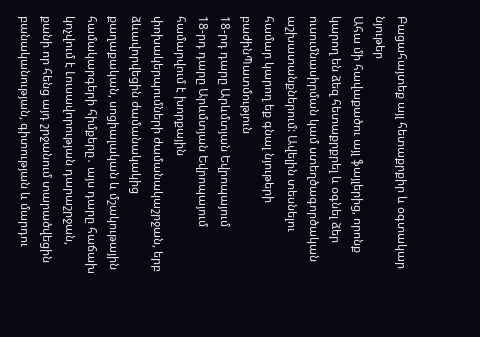Բացահայտեք այլ հետաքրքիր և օգտակար նյութեր
Ահա մի հավաքածու այլ ֆայլերից, որոնք կարող են ձեզ հետաքրքրել և օգնել ձեր ուսումնասիրման կամ ստեղծագործական աշխատանքներում: Ավելին տեսնելու համար կարող եք գնալ նյութերի բաժինՊատմություն
18-րդ դարը Արևմտյան Եվրոպայում
18-րդ դարը Արևմտյան Եվրոպայում համարվում է խորքային փոխակերպումների ժամանակաշրջան, երբ ձևավորվեցին ժամանակակից քաղաքական, սոցիալական և մշակութային համակարգերի հիմքերը․ այս դարը հաճախ կոչվում է Լուսավորության դարաշրջան, քանի որ հենց այդ շրջանում տարածվեցին բանականության, գիտության և մարդու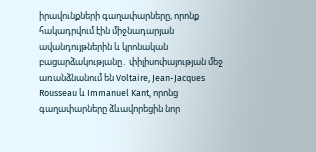իրավունքների գաղափարները, որոնք հակադրվում էին միջնադարյան ավանդույթներին և կրոնական բացարձակությանը․ փիլիսոփայության մեջ առանձնանում են Voltaire, Jean-Jacques Rousseau և Immanuel Kant, որոնց գաղափարները ձևավորեցին նոր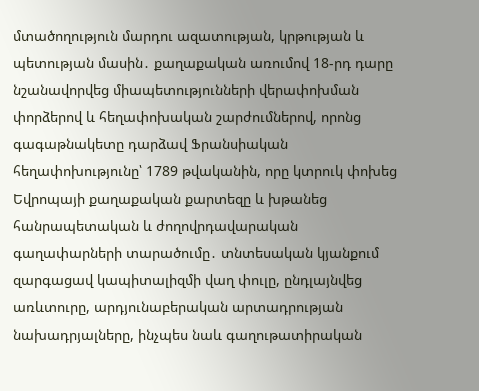մտածողություն մարդու ազատության, կրթության և պետության մասին․ քաղաքական առումով 18-րդ դարը նշանավորվեց միապետությունների վերափոխման փորձերով և հեղափոխական շարժումներով, որոնց գագաթնակետը դարձավ Ֆրանսիական հեղափոխությունը՝ 1789 թվականին, որը կտրուկ փոխեց Եվրոպայի քաղաքական քարտեզը և խթանեց հանրապետական և ժողովրդավարական գաղափարների տարածումը․ տնտեսական կյանքում զարգացավ կապիտալիզմի վաղ փուլը, ընդլայնվեց առևտուրը, արդյունաբերական արտադրության նախադրյալները, ինչպես նաև գաղութատիրական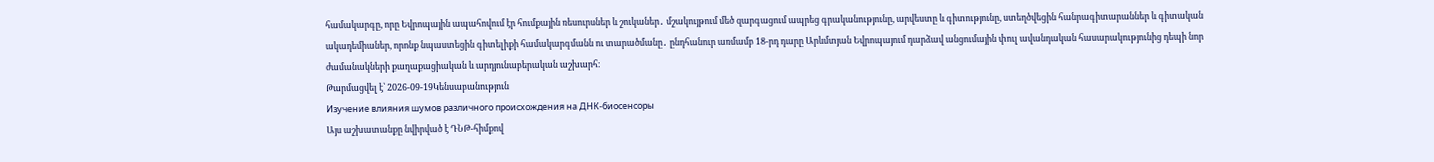համակարգը, որը Եվրոպային ապահովում էր հումքային ռեսուրսներ և շուկաներ․ մշակույթում մեծ զարգացում ապրեց գրականությունը, արվեստը և գիտությունը, ստեղծվեցին հանրագիտարաններ և գիտական ակադեմիաներ, որոնք նպաստեցին գիտելիքի համակարգմանն ու տարածմանը․ ընդհանուր առմամբ 18-րդ դարը Արևմտյան Եվրոպայում դարձավ անցումային փուլ ավանդական հասարակությունից դեպի նոր ժամանակների քաղաքացիական և արդյունաբերական աշխարհ։
Թարմացվել է՝ 2026-09-19Կենսաբանություն
Изучение влияния шумов различного происхождения на ДНК-биосенсоры
Այս աշխատանքը նվիրված է ԴՆԹ-հիմքով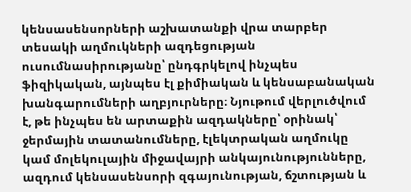կենսասենսորների աշխատանքի վրա տարբեր տեսակի աղմուկների ազդեցության ուսումնասիրությանը՝ ընդգրկելով ինչպես ֆիզիկական, այնպես էլ քիմիական և կենսաբանական խանգարումների աղբյուրները։ Նյութում վերլուծվում է, թե ինչպես են արտաքին ազդակները՝ օրինակ՝ ջերմային տատանումները, էլեկտրական աղմուկը կամ մոլեկուլային միջավայրի անկայունությունները, ազդում կենսասենսորի զգայունության, ճշտության և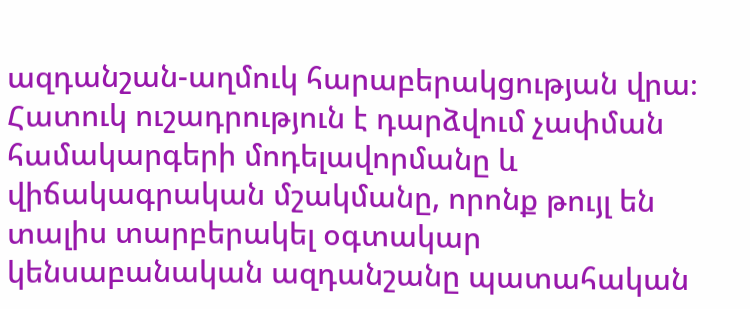ազդանշան-աղմուկ հարաբերակցության վրա։ Հատուկ ուշադրություն է դարձվում չափման համակարգերի մոդելավորմանը և վիճակագրական մշակմանը, որոնք թույլ են տալիս տարբերակել օգտակար կենսաբանական ազդանշանը պատահական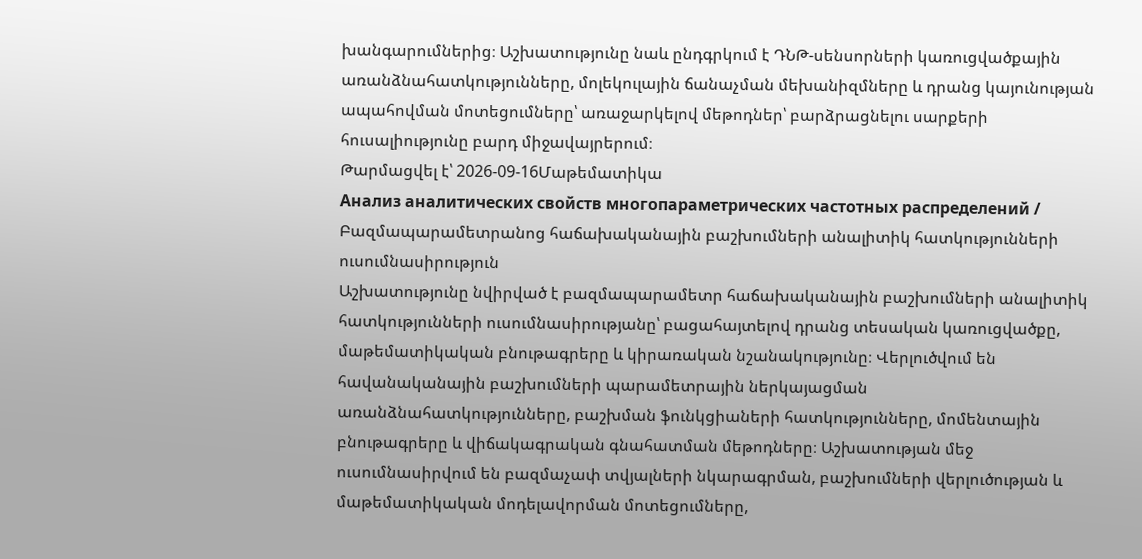խանգարումներից։ Աշխատությունը նաև ընդգրկում է ԴՆԹ-սենսորների կառուցվածքային առանձնահատկությունները, մոլեկուլային ճանաչման մեխանիզմները և դրանց կայունության ապահովման մոտեցումները՝ առաջարկելով մեթոդներ՝ բարձրացնելու սարքերի հուսալիությունը բարդ միջավայրերում։
Թարմացվել է՝ 2026-09-16Մաթեմատիկա
Анализ аналитических свойств многопараметрических частотных распределений / Բազմապարամետրանոց հաճախականային բաշխումների անալիտիկ հատկությունների ուսումնասիրություն
Աշխատությունը նվիրված է բազմապարամետր հաճախականային բաշխումների անալիտիկ հատկությունների ուսումնասիրությանը՝ բացահայտելով դրանց տեսական կառուցվածքը, մաթեմատիկական բնութագրերը և կիրառական նշանակությունը։ Վերլուծվում են հավանականային բաշխումների պարամետրային ներկայացման առանձնահատկությունները, բաշխման ֆունկցիաների հատկությունները, մոմենտային բնութագրերը և վիճակագրական գնահատման մեթոդները։ Աշխատության մեջ ուսումնասիրվում են բազմաչափ տվյալների նկարագրման, բաշխումների վերլուծության և մաթեմատիկական մոդելավորման մոտեցումները,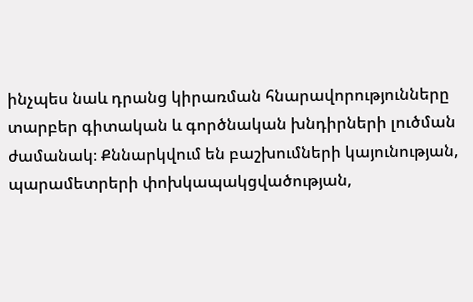ինչպես նաև դրանց կիրառման հնարավորությունները տարբեր գիտական և գործնական խնդիրների լուծման ժամանակ։ Քննարկվում են բաշխումների կայունության, պարամետրերի փոխկապակցվածության,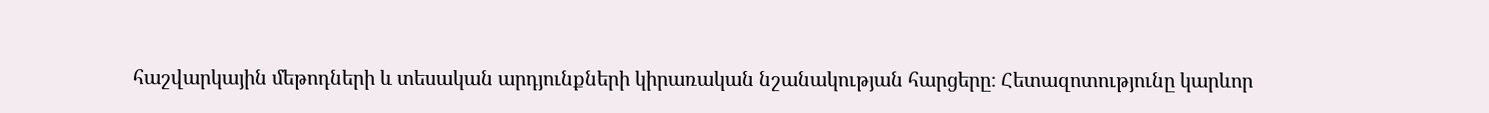հաշվարկային մեթոդների և տեսական արդյունքների կիրառական նշանակության հարցերը։ Հետազոտությունը կարևոր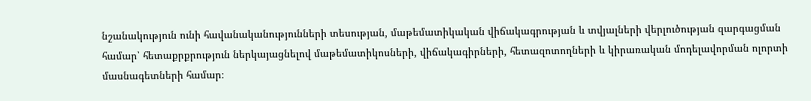նշանակություն ունի հավանականությունների տեսության, մաթեմատիկական վիճակագրության և տվյալների վերլուծության զարգացման համար՝ հետաքրքրություն ներկայացնելով մաթեմատիկոսների, վիճակագիրների, հետազոտողների և կիրառական մոդելավորման ոլորտի մասնագետների համար։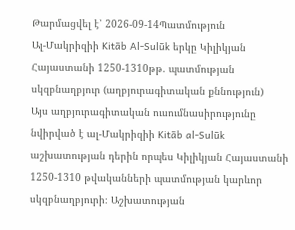Թարմացվել է՝ 2026-09-14Պատմություն
Ալ-Մակրիզիի Kitāb Al-Sulūk երկը Կիլիկյան Հայաստանի 1250-1310թթ. պատմության սկզբնաղբյուր (աղբյուրագիտական քննություն)
Այս աղբյուրագիտական ուսումնասիրությունը նվիրված է ալ-Մակրիզիի Kitāb al-Sulūk աշխատության դերին որպես Կիլիկյան Հայաստանի 1250-1310 թվականների պատմության կարևոր սկզբնաղբյուրի։ Աշխատության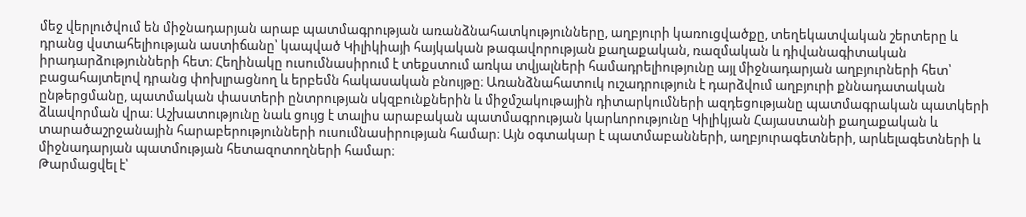մեջ վերլուծվում են միջնադարյան արաբ պատմագրության առանձնահատկությունները, աղբյուրի կառուցվածքը, տեղեկատվական շերտերը և դրանց վստահելիության աստիճանը՝ կապված Կիլիկիայի հայկական թագավորության քաղաքական, ռազմական և դիվանագիտական իրադարձությունների հետ։ Հեղինակը ուսումնասիրում է տեքստում առկա տվյալների համադրելիությունը այլ միջնադարյան աղբյուրների հետ՝ բացահայտելով դրանց փոխլրացնող և երբեմն հակասական բնույթը։ Առանձնահատուկ ուշադրություն է դարձվում աղբյուրի քննադատական ընթերցմանը, պատմական փաստերի ընտրության սկզբունքներին և միջմշակութային դիտարկումների ազդեցությանը պատմագրական պատկերի ձևավորման վրա։ Աշխատությունը նաև ցույց է տալիս արաբական պատմագրության կարևորությունը Կիլիկյան Հայաստանի քաղաքական և տարածաշրջանային հարաբերությունների ուսումնասիրության համար։ Այն օգտակար է պատմաբանների, աղբյուրագետների, արևելագետների և միջնադարյան պատմության հետազոտողների համար։
Թարմացվել է՝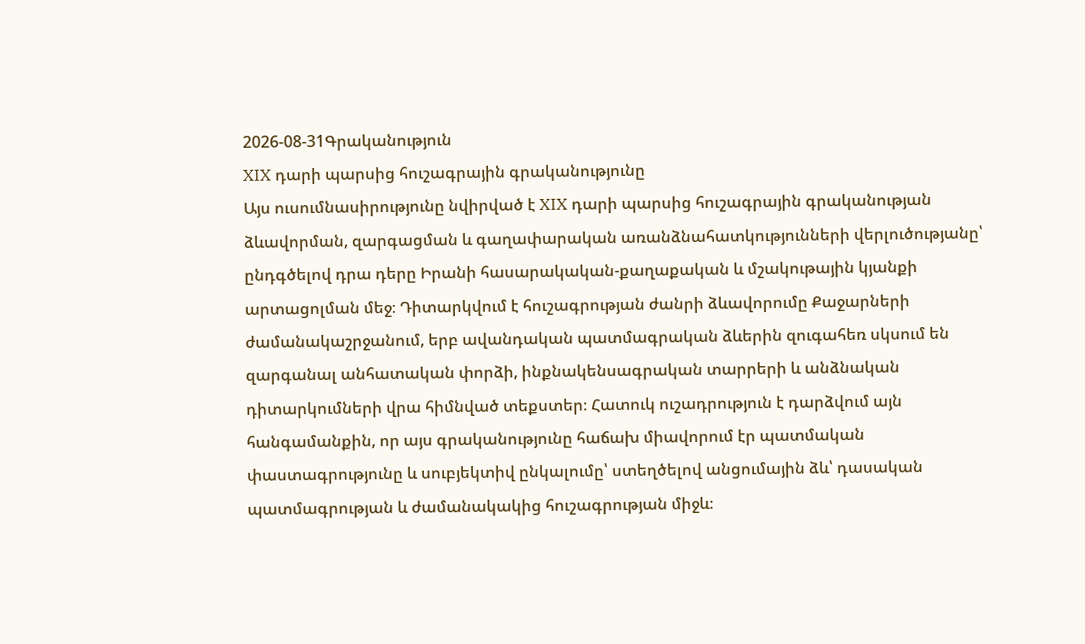2026-08-31Գրականություն
XIX դարի պարսից հուշագրային գրականությունը
Այս ուսումնասիրությունը նվիրված է XIX դարի պարսից հուշագրային գրականության ձևավորման, զարգացման և գաղափարական առանձնահատկությունների վերլուծությանը՝ ընդգծելով դրա դերը Իրանի հասարակական-քաղաքական և մշակութային կյանքի արտացոլման մեջ։ Դիտարկվում է հուշագրության ժանրի ձևավորումը Քաջարների ժամանակաշրջանում, երբ ավանդական պատմագրական ձևերին զուգահեռ սկսում են զարգանալ անհատական փորձի, ինքնակենսագրական տարրերի և անձնական դիտարկումների վրա հիմնված տեքստեր։ Հատուկ ուշադրություն է դարձվում այն հանգամանքին, որ այս գրականությունը հաճախ միավորում էր պատմական փաստագրությունը և սուբյեկտիվ ընկալումը՝ ստեղծելով անցումային ձև՝ դասական պատմագրության և ժամանակակից հուշագրության միջև։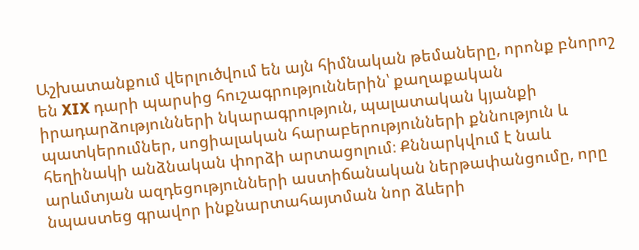Աշխատանքում վերլուծվում են այն հիմնական թեմաները, որոնք բնորոշ են XIX դարի պարսից հուշագրություններին՝ քաղաքական իրադարձությունների նկարագրություն, պալատական կյանքի պատկերումներ, սոցիալական հարաբերությունների քննություն և հեղինակի անձնական փորձի արտացոլում։ Քննարկվում է նաև արևմտյան ազդեցությունների աստիճանական ներթափանցումը, որը նպաստեց գրավոր ինքնարտահայտման նոր ձևերի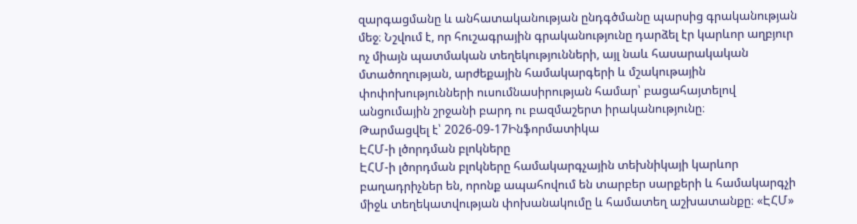զարգացմանը և անհատականության ընդգծմանը պարսից գրականության մեջ։ Նշվում է, որ հուշագրային գրականությունը դարձել էր կարևոր աղբյուր ոչ միայն պատմական տեղեկությունների, այլ նաև հասարակական մտածողության, արժեքային համակարգերի և մշակութային փոփոխությունների ուսումնասիրության համար՝ բացահայտելով անցումային շրջանի բարդ ու բազմաշերտ իրականությունը։
Թարմացվել է՝ 2026-09-17Ինֆորմատիկա
ԷՀՄ-ի լծորդման բլոկները
ԷՀՄ-ի լծորդման բլոկները համակարգչային տեխնիկայի կարևոր բաղադրիչներ են, որոնք ապահովում են տարբեր սարքերի և համակարգչի միջև տեղեկատվության փոխանակումը և համատեղ աշխատանքը։ «ԷՀՄ»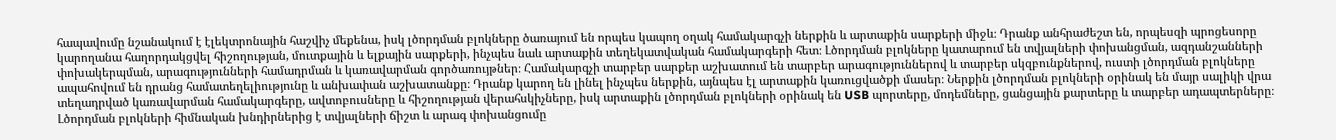հապավումը նշանակում է էլեկտրոնային հաշվիչ մեքենա, իսկ լծորդման բլոկները ծառայում են որպես կապող օղակ համակարգչի ներքին և արտաքին սարքերի միջև։ Դրանք անհրաժեշտ են, որպեսզի պրոցեսորը կարողանա հաղորդակցվել հիշողության, մուտքային և ելքային սարքերի, ինչպես նաև արտաքին տեղեկատվական համակարգերի հետ։ Լծորդման բլոկները կատարում են տվյալների փոխանցման, ազդանշանների փոխակերպման, արագությունների համադրման և կառավարման գործառույթներ։ Համակարգչի տարբեր սարքեր աշխատում են տարբեր արագություններով և տարբեր սկզբունքներով, ուստի լծորդման բլոկները ապահովում են դրանց համատեղելիությունը և անխափան աշխատանքը։ Դրանք կարող են լինել ինչպես ներքին, այնպես էլ արտաքին կառուցվածքի մասեր։ Ներքին լծորդման բլոկների օրինակ են մայր սալիկի վրա տեղադրված կառավարման համակարգերը, ավտոբուսները և հիշողության վերահսկիչները, իսկ արտաքին լծորդման բլոկների օրինակ են USB պորտերը, մոդեմները, ցանցային քարտերը և տարբեր ադապտերները։ Լծորդման բլոկների հիմնական խնդիրներից է տվյալների ճիշտ և արագ փոխանցումը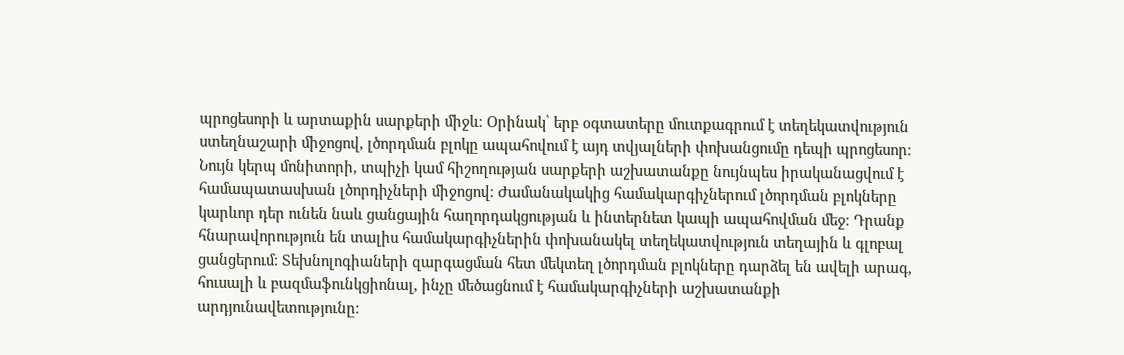պրոցեսորի և արտաքին սարքերի միջև։ Օրինակ՝ երբ օգտատերը մուտքագրում է տեղեկատվություն ստեղնաշարի միջոցով, լծորդման բլոկը ապահովում է այդ տվյալների փոխանցումը դեպի պրոցեսոր։ Նույն կերպ մոնիտորի, տպիչի կամ հիշողության սարքերի աշխատանքը նույնպես իրականացվում է համապատասխան լծորդիչների միջոցով։ Ժամանակակից համակարգիչներում լծորդման բլոկները կարևոր դեր ունեն նաև ցանցային հաղորդակցության և ինտերնետ կապի ապահովման մեջ։ Դրանք հնարավորություն են տալիս համակարգիչներին փոխանակել տեղեկատվություն տեղային և գլոբալ ցանցերում։ Տեխնոլոգիաների զարգացման հետ մեկտեղ լծորդման բլոկները դարձել են ավելի արագ, հուսալի և բազմաֆունկցիոնալ, ինչը մեծացնում է համակարգիչների աշխատանքի արդյունավետությունը։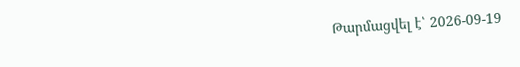Թարմացվել է՝ 2026-09-19